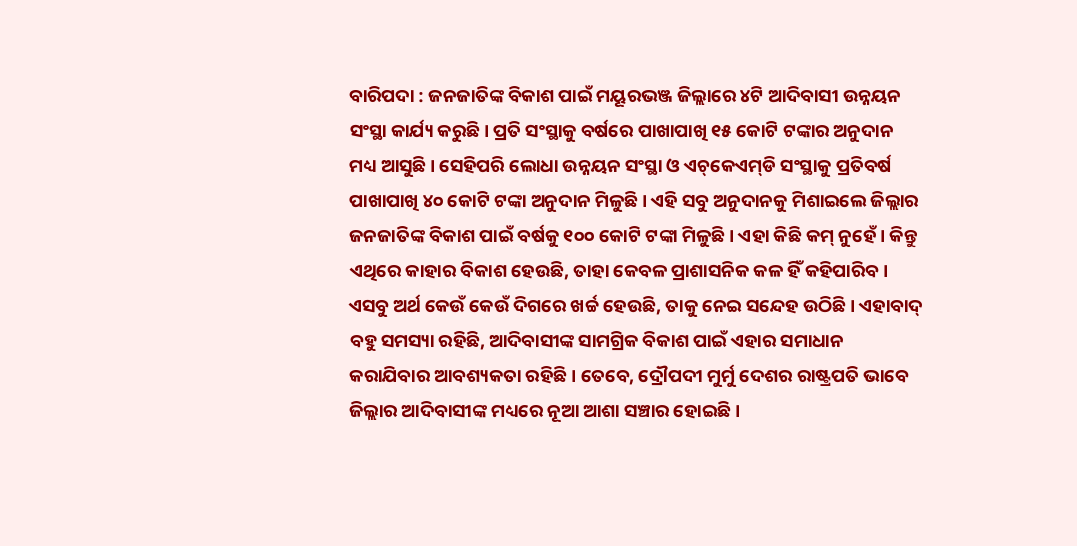ବାରିପଦା : ଜନଜାତିଙ୍କ ବିକାଶ ପାଇଁ ମୟୂରଭଞ୍ଜ ଜିଲ୍ଲାରେ ୪ଟି ଆଦିବାସୀ ଉନ୍ନୟନ ସଂସ୍ଥା କାର୍ଯ୍ୟ କରୁଛି। ପ୍ରତି ସଂସ୍ଥାକୁ ବର୍ଷରେ ପାଖାପାଖି ୧୫ କୋଟି ଟଙ୍କାର ଅନୁଦାନ ମଧ୍ୟ ଆସୁଛି। ସେହିପରି ଲୋଧା ଉନ୍ନୟନ ସଂସ୍ଥା ଓ ଏଚ୍‌କେଏମ୍‌ଡି ସଂସ୍ଥାକୁ ପ୍ରତିବର୍ଷ ପାଖାପାଖି ୪୦ କୋଟି ଟଙ୍କା ଅନୁଦାନ ମିଳୁଛି। ଏହି ସବୁ ଅନୁଦାନକୁ ମିଶାଇଲେ ଜିଲ୍ଲାର ଜନଜାତିଙ୍କ ବିକାଶ ପାଇଁ ବର୍ଷକୁ ୧୦୦ କୋଟି ଟଙ୍କା ମିଳୁଛି। ଏହା କିଛି କମ୍ ନୁହେଁ। କିନ୍ତୁ ଏଥିରେ କାହାର ବିକାଶ ହେଉଛି, ତାହା କେବଳ ପ୍ରାଶାସନିକ କଳ ହିଁ କହିପାରିବ। ଏସବୁ ଅର୍ଥ କେଉଁ କେଉଁ ଦିଗରେ ଖର୍ଚ୍ଚ ହେଉଛି, ତାକୁ ନେଇ ସନ୍ଦେହ ଉଠିଛି। ଏହାବାଦ୍‌ ବହୁ ସମସ୍ୟା ରହିଛି, ଆଦିବାସୀଙ୍କ ସାମଗ୍ରିକ ବିକାଶ ପାଇଁ ଏହାର ସମାଧାନ କରାଯିବାର ଆବଶ୍ୟକତା ରହିଛି। ତେବେ, ଦ୍ରୌପଦୀ ମୁର୍ମୁ ଦେଶର ରାଷ୍ଟ୍ରପତି ଭାବେ ଜିଲ୍ଲାର ଆଦିବାସୀଙ୍କ ମଧ୍ୟରେ ନୂଆ ଆଶା ସଞ୍ଚାର ହୋଇଛି।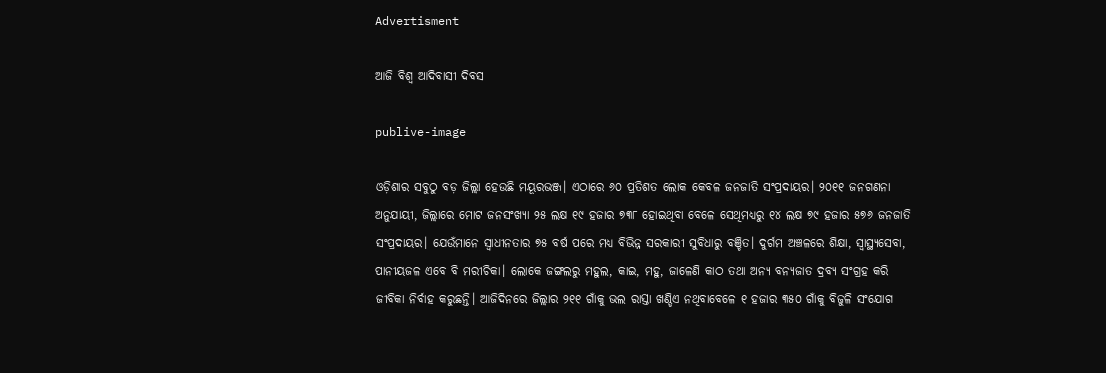Advertisment

ଆଜି ବିଶ୍ବ ଆଦିବାସୀ ଦିବସ

publive-image

ଓଡ଼ିଶାର ସବୁଠୁ ବଡ଼ ଜିଲ୍ଲା ହେଉଛି ମୟୂରଭଞ୍ଜ। ଏଠାରେ ୬୦ ପ୍ରତିଶତ ଲୋକ କେବଳ ଜନଜାତି ସଂପ୍ରଦାୟର। ୨୦୧୧ ଜନଗଣନା ଅନୁଯାୟୀ, ଜିଲ୍ଲାରେ ମୋଟ ଜନସଂଖ୍ୟା ୨୫ ଲକ୍ଷ ୧୯ ହଜାର ୭୩୮ ହୋଇଥିବା ବେଳେ ସେଥିମଧ୍ୟରୁ ୧୪ ଲକ୍ଷ ୭୯ ହଜାର ୫୭୬ ଜନଜାତି ସଂପ୍ରଦାୟର। ଯେଉଁମାନେ ସ୍ବାଧୀନତାର ୭୫ ବର୍ଷ ପରେ ମଧ୍ୟ ବିଭିନ୍ନ ସରକାରୀ ସୁବିଧାରୁ ବଞ୍ଚିତ। ଦୁର୍ଗମ ଅଞ୍ଚଳରେ ଶିକ୍ଷା, ସ୍ବାସ୍ଥ୍ୟସେବା, ପାନୀୟଜଳ ଏବେ ବି ମରୀଚିକା। ଲୋକେ ଜଙ୍ଗଲରୁ ମହୁଲ, କାଇ, ମହୁ, ଜାଳେଣି କାଠ ତଥା ଅନ୍ୟ ବନ୍ୟଜାତ ଦ୍ରବ୍ୟ ସଂଗ୍ରହ କରି ଜୀବିକା ନିର୍ବାହ କରୁଛନ୍ତି। ଆଜିଦିନରେ ଜିଲ୍ଲାର ୨୧୧ ଗାଁକୁ ଭଲ ରାସ୍ତା ଖଣ୍ଡିଏ ନଥିବାବେଳେ ୧ ହଜାର ୩୫୦ ଗାଁକୁ ବିଜୁଳି ସଂଯୋଗ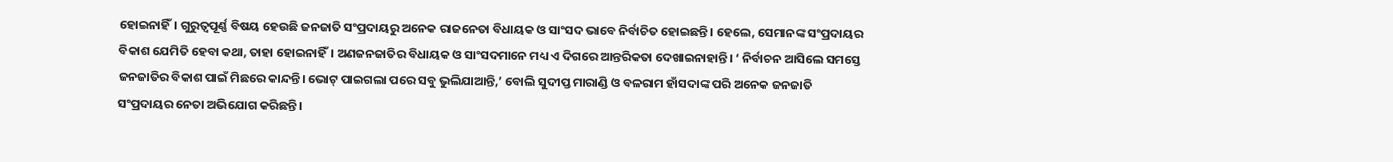ହୋଇନାହିଁ। ଗୁରୁତ୍ବପୂର୍ଣ୍ଣ ବିଷୟ ହେଉଛି ଜନଜାତି ସଂପ୍ରଦାୟରୁ ଅନେକ ରାଜନେତା ବିଧାୟକ ଓ ସାଂସଦ ଭାବେ ନିର୍ବାଚିତ ହୋଇଛନ୍ତି। ହେଲେ, ସେମାନଙ୍କ ସଂପ୍ରଦାୟର ବିକାଶ ଯେମିତି ହେବା କଥା, ତାହା ହୋଇନାହିଁ। ଅଣଜନଜାତିର ବିଧାୟକ ଓ ସାଂସଦମାନେ ମଧ୍ୟ ଏ ଦିଗରେ ଆନ୍ତରିକତା ଦେଖାଇନାହାନ୍ତି। ‘ ନିର୍ବାଚନ ଆସିଲେ ସମସ୍ତେ ଜନଜାତିର ବିକାଶ ପାଇଁ ମିଛରେ କାନ୍ଦନ୍ତି। ଭୋଟ୍‌ ପାଇଗଲା ପରେ ସବୁ ଭୁଲିଯାଆନ୍ତି,’ ବୋଲି ସୁଦୀପ୍ତ ମାରାଣ୍ଡି ଓ ବଳରାମ ହାଁସଦାଙ୍କ ପରି ଅନେକ ଜନଜାତି ସଂପ୍ରଦାୟର ନେତା ଅଭିଯୋଗ କରିଛନ୍ତି।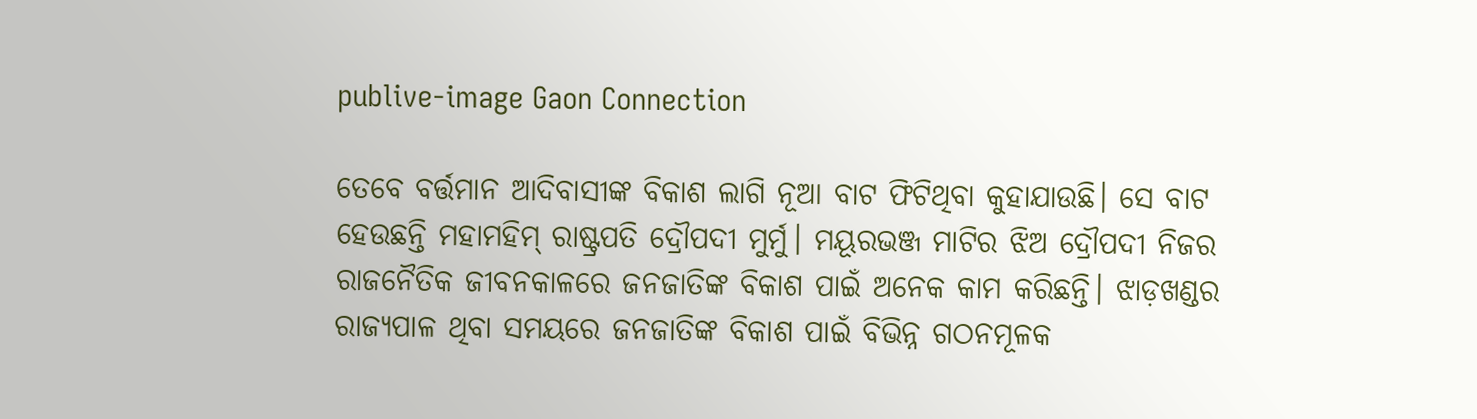publive-image Gaon Connection

ତେବେ ବର୍ତ୍ତମାନ ଆଦିବାସୀଙ୍କ ବିକାଶ ଲାଗି ନୂଆ ବାଟ ଫିଟିଥିବା କୁହାଯାଉଛି। ସେ ବାଟ ହେଉଛନ୍ତି ‌ମହାମହିମ୍‌ ରାଷ୍ଟ୍ରପତି ଦ୍ରୌପଦୀ ମୁର୍ମୁ। ମୟୂରଭଞ୍ଜ ମାଟିର ଝିଅ ଦ୍ରୌପଦୀ ନିଜର ରାଜନୈତିକ ଜୀବନକାଳରେ ଜନଜାତିଙ୍କ ବିକାଶ ପାଇଁ ଅନେକ କାମ କରିଛନ୍ତି। ଝାଡ଼ଖଣ୍ଡର ରାଜ୍ୟପାଳ ଥିବା ସମୟରେ ଜନଜାତିଙ୍କ ବିକାଶ ପାଇଁ ବିଭିନ୍ନ ଗଠନମୂଳକ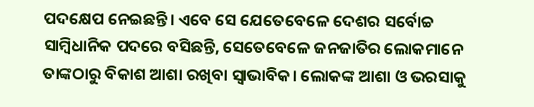ପଦକ୍ଷେପ ନେଇଛନ୍ତି। ଏବେ ସେ ଯେତେବେଳେ ଦେଶର ସର୍ବୋଚ୍ଚ ସାମ୍ବିଧାନିକ ପଦରେ ବସିଛନ୍ତି, ସେତେବେଳେ ଜନଜାତିର ଲୋକମାନେ ତାଙ୍କଠାରୁ ବିକାଶ ଆଶା ରଖିବା ସ୍ବାଭାବିକ। ଲୋକଙ୍କ ଆଶା ଓ ଭରସାକୁ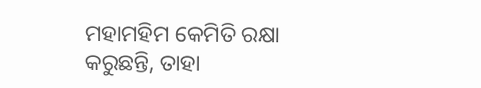ମହାମହିମ କେମିତି ରକ୍ଷା କରୁଛନ୍ତି, ତାହା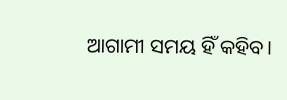ଆଗାମୀ ସମୟ ହିଁ କହିବ।